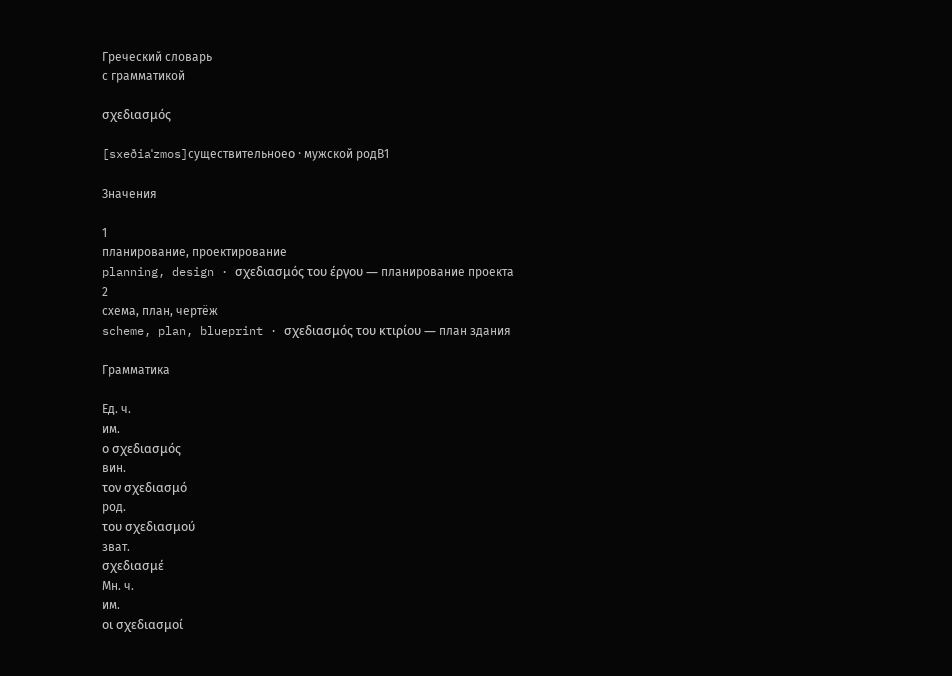Греческий словарь
с грамматикой

σχεδιασμός

[sxeðiaˈzmos]существительноеο · мужской родB1

Значения

1
планирование, проектирование
planning, design · σχεδιασμός του έργου — планирование проекта
2
схема, план, чертёж
scheme, plan, blueprint · σχεδιασμός του κτιρίου — план здания

Грамматика

Ед. ч.
им.
ο σχεδιασμός
вин.
τον σχεδιασμό
род.
του σχεδιασμού
зват.
σχεδιασμέ
Мн. ч.
им.
οι σχεδιασμοί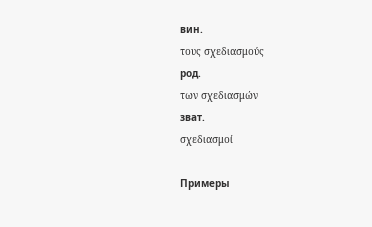вин.
τους σχεδιασμούς
род.
των σχεδιασμών
зват.
σχεδιασμοί

Примеры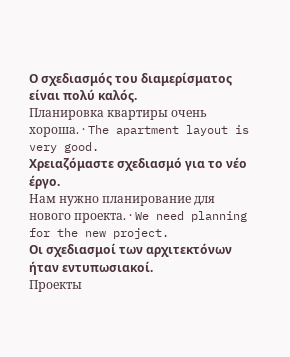Ο σχεδιασμός του διαμερίσματος είναι πολύ καλός.
Планировка квартиры очень хороша. · The apartment layout is very good.
Χρειαζόμαστε σχεδιασμό για το νέο έργο.
Нам нужно планирование для нового проекта. · We need planning for the new project.
Οι σχεδιασμοί των αρχιτεκτόνων ήταν εντυπωσιακοί.
Проекты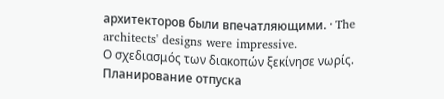архитекторов были впечатляющими. · The architects' designs were impressive.
Ο σχεδιασμός των διακοπών ξεκίνησε νωρίς.
Планирование отпуска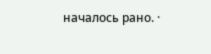началось рано. ·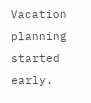Vacation planning started early.